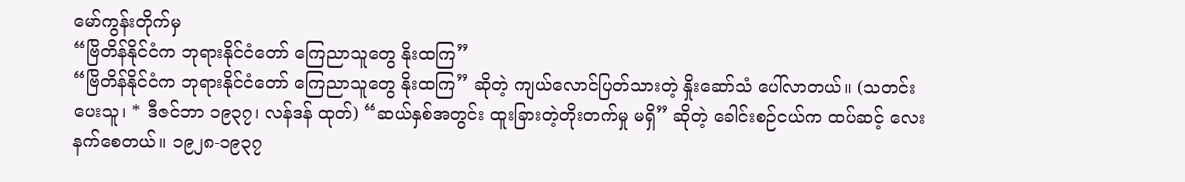မော်ကွန်းတိုက်မှ
“ဗြိတိန်နိုင်ငံက ဘုရားနိုင်ငံတော် ကြေညာသူတွေ နိုးထကြ”
“ဗြိတိန်နိုင်ငံက ဘုရားနိုင်ငံတော် ကြေညာသူတွေ နိုးထကြ” ဆိုတဲ့ ကျယ်လောင်ပြတ်သားတဲ့ နှိုးဆော်သံ ပေါ်လာတယ်။ (သတင်းပေးသူ၊ * ဒီဇင်ဘာ ၁၉၃၇၊ လန်ဒန် ထုတ်) “ဆယ်နှစ်အတွင်း ထူးခြားတဲ့တိုးတက်မှု မရှိ” ဆိုတဲ့ ခေါင်းစဉ်ငယ်က ထပ်ဆင့် လေးနက်စေတယ်။ ၁၉၂၈-၁၉၃၇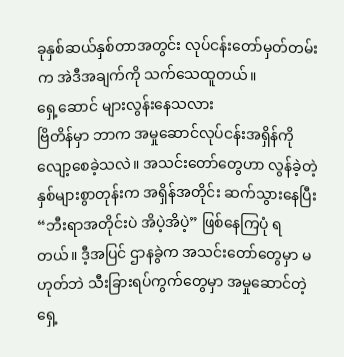ခုနှစ်ဆယ်နှစ်တာအတွင်း လုပ်ငန်းတော်မှတ်တမ်းက အဲဒီအချက်ကို သက်သေထူတယ်။
ရှေ့ဆောင် များလွန်းနေသလား
ဗြိတိန်မှာ ဘာက အမှုဆောင်လုပ်ငန်းအရှိန်ကို လျော့စေခဲ့သလဲ။ အသင်းတော်တွေဟာ လွန်ခဲ့တဲ့နှစ်များစွာတုန်းက အရှိန်အတိုင်း ဆက်သွားနေပြီး “ဘီးရာအတိုင်းပဲ အိပဲ့အိပဲ့” ဖြစ်နေကြပုံ ရတယ်။ ဒီ့အပြင် ဌာနခွဲက အသင်းတော်တွေမှာ မဟုတ်ဘဲ သီးခြားရပ်ကွက်တွေမှာ အမှုဆောင်တဲ့ ရှေ့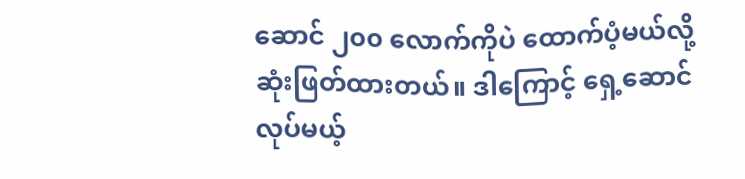ဆောင် ၂၀၀ လောက်ကိုပဲ ထောက်ပံ့မယ်လို့ ဆုံးဖြတ်ထားတယ်။ ဒါကြောင့် ရှေ့ဆောင်လုပ်မယ့်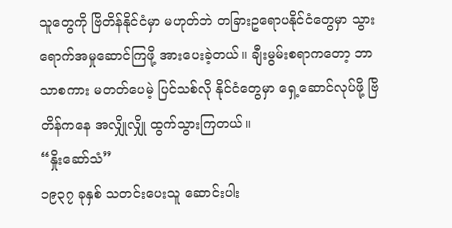သူတွေကို ဗြိတိန်နိုင်ငံမှာ မဟုတ်ဘဲ တခြားဥရောပနိုင်ငံတွေမှာ သွားရောက်အမှုဆောင်ကြဖို့ အားပေးခဲ့တယ်။ ချီးမွမ်းစရာကတော့ ဘာသာစကား မတတ်ပေမဲ့ ပြင်သစ်လို နိုင်ငံတွေမှာ ရှေ့ဆောင်လုပ်ဖို့ ဗြိတိန်ကနေ အလျှိုလျှို ထွက်သွားကြတယ်။
“နှိုးဆော်သံ”
၁၉၃၇ ခုနှစ် သတင်းပေးသူ ဆောင်းပါး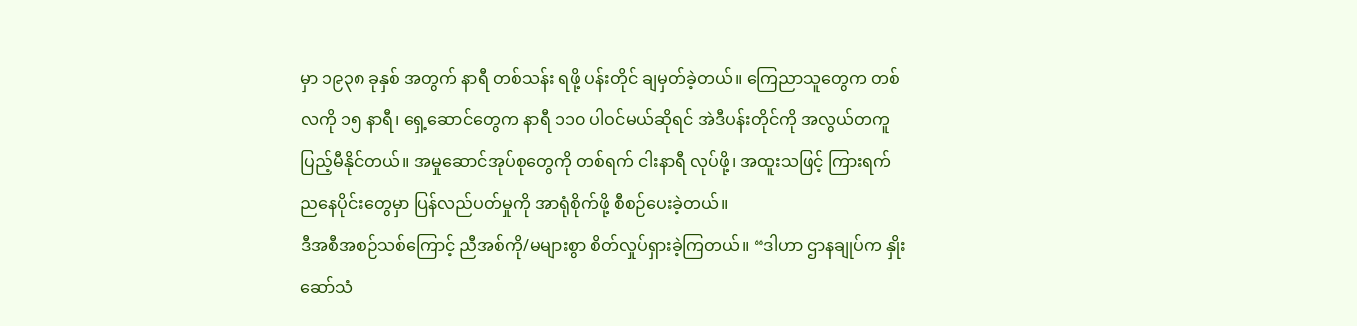မှာ ၁၉၃၈ ခုနှစ် အတွက် နာရီ တစ်သန်း ရဖို့ ပန်းတိုင် ချမှတ်ခဲ့တယ်။ ကြေညာသူတွေက တစ်လကို ၁၅ နာရီ၊ ရှေ့ဆောင်တွေက နာရီ ၁၁၀ ပါဝင်မယ်ဆိုရင် အဲဒီပန်းတိုင်ကို အလွယ်တကူ ပြည့်မီနိုင်တယ်။ အမှုဆောင်အုပ်စုတွေကို တစ်ရက် ငါးနာရီ လုပ်ဖို့၊ အထူးသဖြင့် ကြားရက် ညနေပိုင်းတွေမှာ ပြန်လည်ပတ်မှုကို အာရုံစိုက်ဖို့ စီစဉ်ပေးခဲ့တယ်။
ဒီအစီအစဉ်သစ်ကြောင့် ညီအစ်ကို/မများစွာ စိတ်လှုပ်ရှားခဲ့ကြတယ်။ “ဒါဟာ ဌာနချုပ်က နှိုးဆော်သံ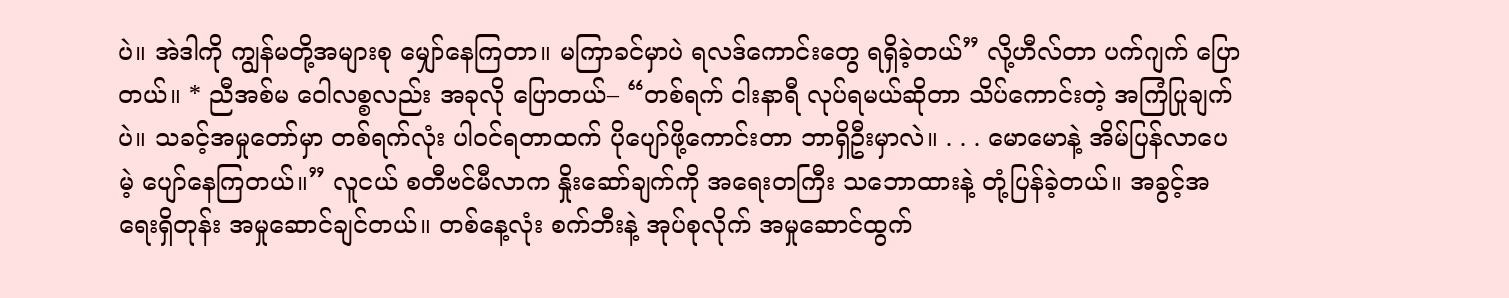ပဲ။ အဲဒါကို ကျွန်မတို့အများစု မျှော်နေကြတာ။ မကြာခင်မှာပဲ ရလဒ်ကောင်းတွေ ရရှိခဲ့တယ်” လို့ဟီလ်တာ ပက်ဂျက် ပြောတယ်။ * ညီအစ်မ ဝေါလစ္စလည်း အခုလို ပြောတယ်– “တစ်ရက် ငါးနာရီ လုပ်ရမယ်ဆိုတာ သိပ်ကောင်းတဲ့ အကြံပြုချက်ပဲ။ သခင့်အမှုတော်မှာ တစ်ရက်လုံး ပါဝင်ရတာထက် ပိုပျော်ဖို့ကောင်းတာ ဘာရှိဦးမှာလဲ။ . . . မောမောနဲ့ အိမ်ပြန်လာပေမဲ့ ပျော်နေကြတယ်။” လူငယ် စတီဗင်မီလာက နှိုးဆော်ချက်ကို အရေးတကြီး သဘောထားနဲ့ တုံ့ပြန်ခဲ့တယ်။ အခွင့်အရေးရှိတုန်း အမှုဆောင်ချင်တယ်။ တစ်နေ့လုံး စက်ဘီးနဲ့ အုပ်စုလိုက် အမှုဆောင်ထွက်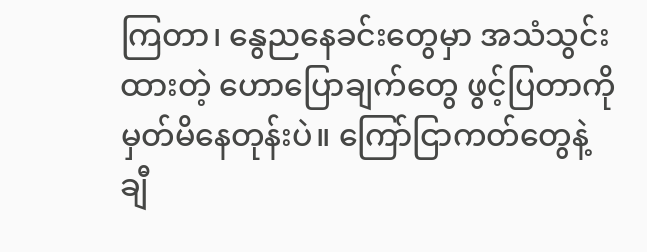ကြတာ၊ နွေညနေခင်းတွေမှာ အသံသွင်းထားတဲ့ ဟောပြောချက်တွေ ဖွင့်ပြတာကို မှတ်မိနေတုန်းပဲ။ ကြော်ငြာကတ်တွေနဲ့ ချီ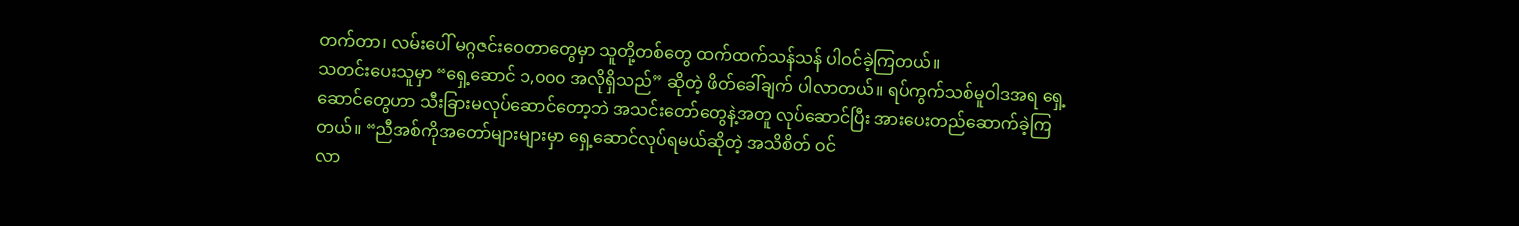တက်တာ၊ လမ်းပေါ် မဂ္ဂဇင်းဝေတာတွေမှာ သူတို့တစ်တွေ ထက်ထက်သန်သန် ပါဝင်ခဲ့ကြတယ်။
သတင်းပေးသူမှာ “ရှေ့ဆောင် ၁,၀၀၀ အလိုရှိသည်” ဆိုတဲ့ ဖိတ်ခေါ်ချက် ပါလာတယ်။ ရပ်ကွက်သစ်မူဝါဒအရ ရှေ့ဆောင်တွေဟာ သီးခြားမလုပ်ဆောင်တော့ဘဲ အသင်းတော်တွေနဲ့အတူ လုပ်ဆောင်ပြီး အားပေးတည်ဆောက်ခဲ့ကြတယ်။ “ညီအစ်ကိုအတော်များများမှာ ရှေ့ဆောင်လုပ်ရမယ်ဆိုတဲ့ အသိစိတ် ဝင်
လာ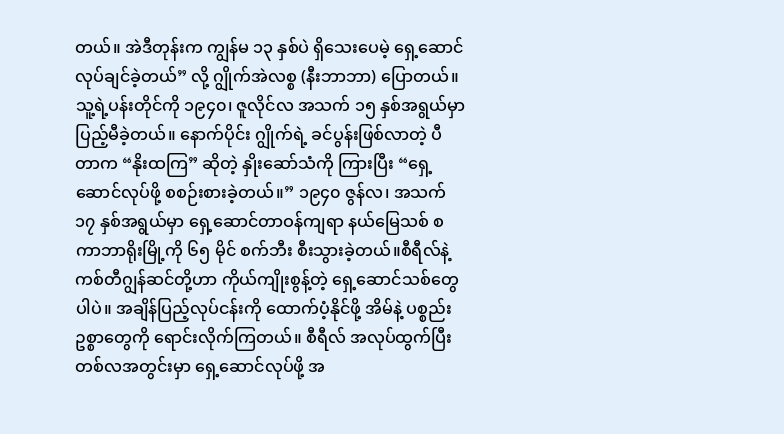တယ်။ အဲဒီတုန်းက ကျွန်မ ၁၃ နှစ်ပဲ ရှိသေးပေမဲ့ ရှေ့ဆောင်လုပ်ချင်ခဲ့တယ်” လို့ ဂျွိုက်အဲလစ္စ (နီးဘာဘာ) ပြောတယ်။ သူ့ရဲ့ပန်းတိုင်ကို ၁၉၄၀၊ ဇူလိုင်လ အသက် ၁၅ နှစ်အရွယ်မှာ ပြည့်မီခဲ့တယ်။ နောက်ပိုင်း ဂျွိုက်ရဲ့ ခင်ပွန်းဖြစ်လာတဲ့ ပီတာက “နိုးထကြ” ဆိုတဲ့ နှိုးဆော်သံကို ကြားပြီး “ရှေ့ဆောင်လုပ်ဖို့ စစဉ်းစားခဲ့တယ်။” ၁၉၄၀ ဇွန်လ၊ အသက် ၁၇ နှစ်အရွယ်မှာ ရှေ့ဆောင်တာဝန်ကျရာ နယ်မြေသစ် စကာဘာရိုးမြို့ကို ၆၅ မိုင် စက်ဘီး စီးသွားခဲ့တယ်။စီရီလ်နဲ့ ကစ်တီဂျွန်ဆင်တို့ဟာ ကိုယ်ကျိုးစွန့်တဲ့ ရှေ့ဆောင်သစ်တွေပါပဲ။ အချိန်ပြည့်လုပ်ငန်းကို ထောက်ပံ့နိုင်ဖို့ အိမ်နဲ့ ပစ္စည်းဥစ္စာတွေကို ရောင်းလိုက်ကြတယ်။ စီရီလ် အလုပ်ထွက်ပြီး တစ်လအတွင်းမှာ ရှေ့ဆောင်လုပ်ဖို့ အ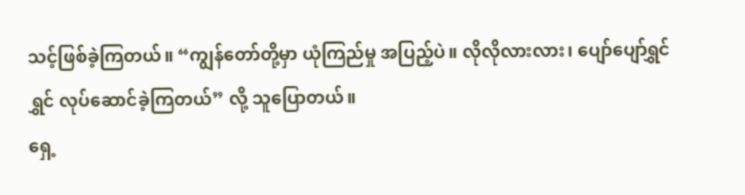သင့်ဖြစ်ခဲ့ကြတယ်။ “ကျွန်တော်တို့မှာ ယုံကြည်မှု အပြည့်ပဲ။ လိုလိုလားလား၊ ပျော်ပျော်ရွှင်ရွှင် လုပ်ဆောင်ခဲ့ကြတယ်” လို့ သူပြောတယ်။
ရှေ့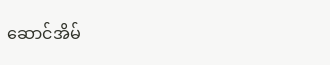ဆောင်အိမ်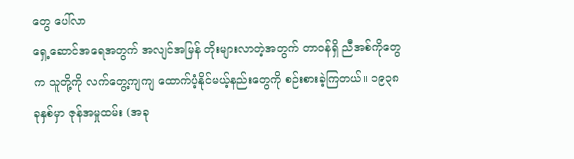တွေ ပေါ်လာ
ရှေ့ဆောင်အရေအတွက် အလျင်အမြန် တိုးများလာတဲ့အတွက် တာဝန်ရှိ ညီအစ်ကိုတွေက သူတို့ကို လက်တွေ့ကျကျ ထောက်ပံ့နိုင်မယ့်နည်းတွေကို စဉ်းစားခဲ့ကြတယ်။ ၁၉၃၈ ခုနှစ်မှာ ဇုန်အမှုထမ်း (အခု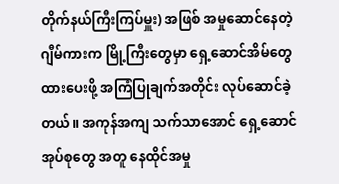တိုက်နယ်ကြီးကြပ်မှူး) အဖြစ် အမှုဆောင်နေတဲ့ ဂျီမ်ကားက မြို့ကြီးတွေမှာ ရှေ့ဆောင်အိမ်တွေ ထားပေးဖို့ အကြံပြုချက်အတိုင်း လုပ်ဆောင်ခဲ့တယ်။ အကုန်အကျ သက်သာအောင် ရှေ့ဆောင်အုပ်စုတွေ အတူ နေထိုင်အမှု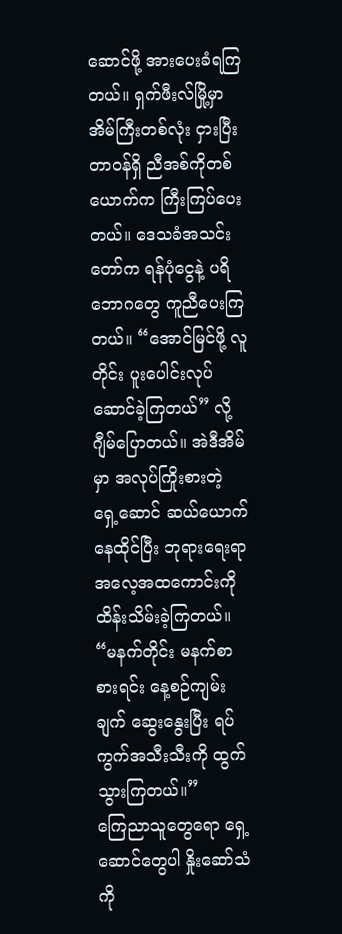ဆောင်ဖို့ အားပေးခံရကြတယ်။ ရှက်ဖီးလ်မြို့မှာ အိမ်ကြီးတစ်လုံး ငှားပြီး တာဝန်ရှိ ညီအစ်ကိုတစ်ယောက်က ကြီးကြပ်ပေးတယ်။ ဒေသခံအသင်းတော်က ရန်ပုံငွေနဲ့ ပရိဘောဂတွေ ကူညီပေးကြတယ်။ “အောင်မြင်ဖို့ လူတိုင်း ပူးပေါင်းလုပ်ဆောင်ခဲ့ကြတယ်” လို့ ဂျီမ်ပြောတယ်။ အဲဒီအိမ်မှာ အလုပ်ကြိုးစားတဲ့ ရှေ့ဆောင် ဆယ်ယောက် နေထိုင်ပြီး ဘုရားရေးရာ အလေ့အထကောင်းကို ထိန်းသိမ်းခဲ့ကြတယ်။ “မနက်တိုင်း မနက်စာ စားရင်း နေ့စဉ်ကျမ်းချက် ဆွေးနွေးပြီး ရပ်ကွက်အသီးသီးကို ထွက်သွားကြတယ်။”
ကြေညာသူတွေရော ရှေ့ဆောင်တွေပါ နှိုးဆော်သံကို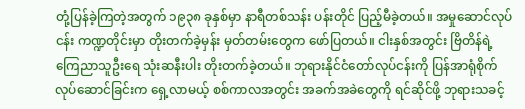တုံ့ပြန်ခဲ့ကြတဲ့အတွက် ၁၉၃၈ ခုနှစ်မှာ နာရီတစ်သန်း ပန်းတိုင် ပြည့်မီခဲ့တယ်။ အမှုဆောင်လုပ်ငန်း ကဏ္ဍတိုင်းမှာ တိုးတက်ခဲ့မှန်း မှတ်တမ်းတွေက ဖော်ပြတယ်။ ငါးနှစ်အတွင်း ဗြိတိန်ရဲ့ ကြေညာသူဦးရေ သုံးဆနီးပါး တိုးတက်ခဲ့တယ်။ ဘုရားနိုင်ငံတော်လုပ်ငန်းကို ပြန်အာရုံစိုက်လုပ်ဆောင်ခြင်းက ရှေ့လာမယ့် စစ်ကာလအတွင်း အခက်အခဲတွေကို ရင်ဆိုင်ဖို့ ဘုရားသခင့်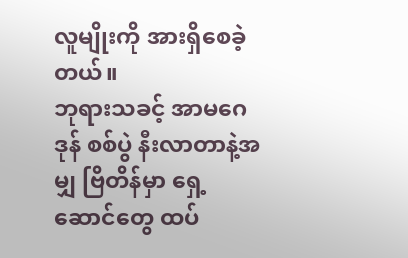လူမျိုးကို အားရှိစေခဲ့တယ်။
ဘုရားသခင့် အာမဂေဒုန် စစ်ပွဲ နီးလာတာနဲ့အမျှ ဗြိတိန်မှာ ရှေ့ဆောင်တွေ ထပ်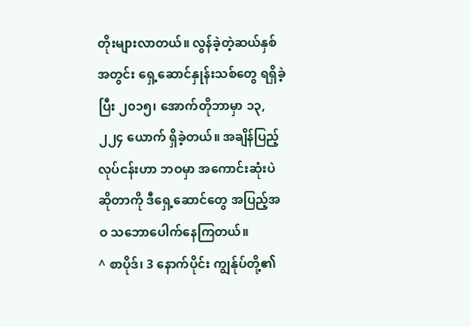တိုးများလာတယ်။ လွန်ခဲ့တဲ့ဆယ်နှစ်အတွင်း ရှေ့ဆောင်နှုန်းသစ်တွေ ရရှိခဲ့ပြီး ၂၀၁၅၊ အောက်တိုဘာမှာ ၁၃,၂၂၄ ယောက် ရှိခဲ့တယ်။ အချိန်ပြည့်လုပ်ငန်းဟာ ဘဝမှာ အကောင်းဆုံးပဲဆိုတာကို ဒီရှေ့ဆောင်တွေ အပြည့်အဝ သဘောပေါက်နေကြတယ်။
^ စာပိုဒ်၊ 3 နောက်ပိုင်း ကျွန်ုပ်တို့၏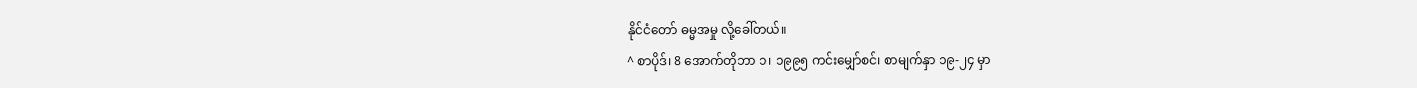နိုင်ငံတော် ဓမ္မအမှု လို့ခေါ်တယ်။
^ စာပိုဒ်၊ 8 အောက်တိုဘာ ၁၊ ၁၉၉၅ ကင်းမျှော်စင်၊ စာမျက်နှာ ၁၉-၂၄ မှာ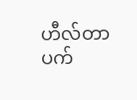ဟီလ်တာ ပက်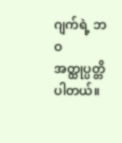ဂျက်ရဲ့ ဘဝအတ္ထုပ္ပတ္တိ ပါတယ်။